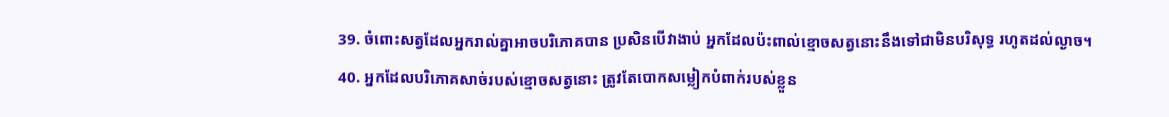39. ចំពោះសត្វដែលអ្នករាល់គ្នាអាចបរិភោគបាន ប្រសិនបើវាងាប់ អ្នកដែលប៉ះពាល់ខ្មោចសត្វនោះនឹងទៅជាមិនបរិសុទ្ធ រហូតដល់ល្ងាច។
40. អ្នកដែលបរិភោគសាច់របស់ខ្មោចសត្វនោះ ត្រូវតែបោកសម្លៀកបំពាក់របស់ខ្លួន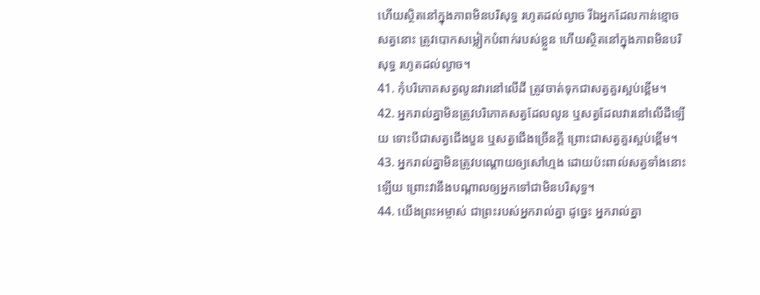ហើយស្ថិតនៅក្នុងភាពមិនបរិសុទ្ធ រហូតដល់ល្ងាច រីឯអ្នកដែលកាន់ខ្មោចសត្វនោះ ត្រូវបោកសម្លៀកបំពាក់របស់ខ្លួន ហើយស្ថិតនៅក្នុងភាពមិនបរិសុទ្ធ រហូតដល់ល្ងាច។
41. កុំបរិភោគសត្វលូនវារនៅលើដី ត្រូវចាត់ទុកជាសត្វគួរស្អប់ខ្ពើម។
42. អ្នករាល់គ្នាមិនត្រូវបរិភោគសត្វដែលលូន ឬសត្វដែលវារនៅលើដីឡើយ ទោះបីជាសត្វជើងបួន ឬសត្វជើងច្រើនក្ដី ព្រោះជាសត្វគួរស្អប់ខ្ពើម។
43. អ្នករាល់គ្នាមិនត្រូវបណ្ដោយឲ្យសៅហ្មង ដោយប៉ះពាល់សត្វទាំងនោះឡើយ ព្រោះវានឹងបណ្ដាលឲ្យអ្នកទៅជាមិនបរិសុទ្ធ។
44. យើងព្រះអម្ចាស់ ជាព្រះរបស់អ្នករាល់គ្នា ដូច្នេះ អ្នករាល់គ្នា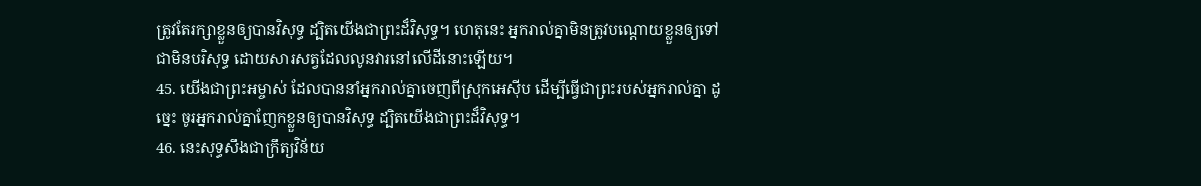ត្រូវតែរក្សាខ្លួនឲ្យបានវិសុទ្ធ ដ្បិតយើងជាព្រះដ៏វិសុទ្ធ។ ហេតុនេះ អ្នករាល់គ្នាមិនត្រូវបណ្ដោយខ្លួនឲ្យទៅជាមិនបរិសុទ្ធ ដោយសារសត្វដែលលូនវារនៅលើដីនោះឡើយ។
45. យើងជាព្រះអម្ចាស់ ដែលបាននាំអ្នករាល់គ្នាចេញពីស្រុកអេស៊ីប ដើម្បីធ្វើជាព្រះរបស់អ្នករាល់គ្នា ដូច្នេះ ចូរអ្នករាល់គ្នាញែកខ្លួនឲ្យបានវិសុទ្ធ ដ្បិតយើងជាព្រះដ៏វិសុទ្ធ។
46. នេះសុទ្ធសឹងជាក្រឹត្យវិន័យ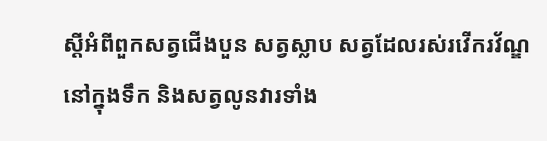ស្ដីអំពីពួកសត្វជើងបួន សត្វស្លាប សត្វដែលរស់រវើករវ័ណ្ឌនៅក្នុងទឹក និងសត្វលូនវារទាំង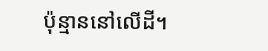ប៉ុន្មាននៅលើដី។